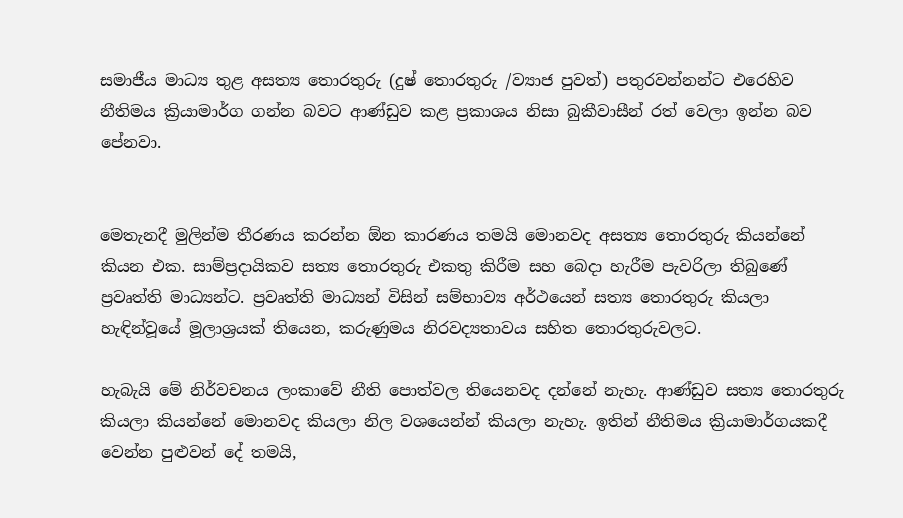සමාජීය මාධ්‍ය තුළ අසත්‍ය තොරතුරු (දුෂ් තොරතුරු /ව්‍යාජ පුවත්) පතුරවන්නන්ට එරෙහිව  නීතිමය ක්‍රියාමාර්ග ගන්න බවට ආණ්ඩුව කළ ප්‍රකාශය නිසා බුකීවාසීන් රත් වෙලා ඉන්න බව පේනවා.


මෙතැනදී මුලින්ම තීරණය කරන්න ඕන කාරණය තමයි මොනවද අසත්‍ය තොරතුරු කියන්නේ කියන එක. සාම්ප්‍රදායිකව සත්‍ය තොරතුරු එකතු කිරීම සහ බෙදා හැරීම පැවරිලා තිබුණේ ප්‍රවෘත්ති මාධ්‍යන්ට. ප්‍රවෘත්ති මාධ්‍යන් විසින් සම්භාව්‍ය අර්ථයෙන් සත්‍ය තොරතුරු කියලා හැඳින්වූයේ මූලාශ්‍රයක් තියෙන, කරුණුමය නිරවද්‍යතාවය සහිත තොරතුරුවලට.

හැබැයි මේ නිර්වචනය ලංකාවේ නීති පොත්වල තියෙනවද දන්නේ නැහැ. ආණ්ඩුව සත්‍ය තොරතුරු කියලා කියන්නේ මොනවද කියලා නිල වශයෙන්න් කියලා නැහැ. ඉතින් නීතිමය ක්‍රියාමාර්ගයකදී වෙන්න පුළුවන් දේ තමයි,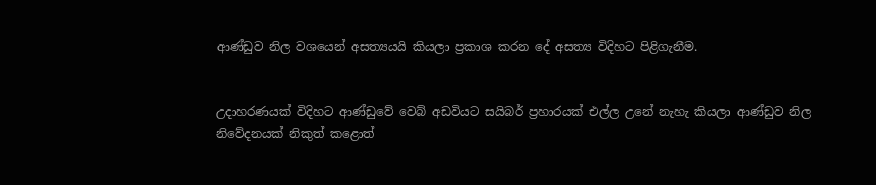ආණ්ඩුව නිල වශයෙන් අසත්‍යයයි කියලා ප්‍රකාශ කරන දේ අසත්‍ය විදිහට පිළිගැනීම.


උදාහරණයක් විදිහට ආණ්ඩුවේ වෙබ් අඩවියට සයිබර් ප්‍රහාරයක් එල්ල උනේ නැහැ කියලා ආණ්ඩුව නිල නිවේදනයක් නිකුත් කළොත්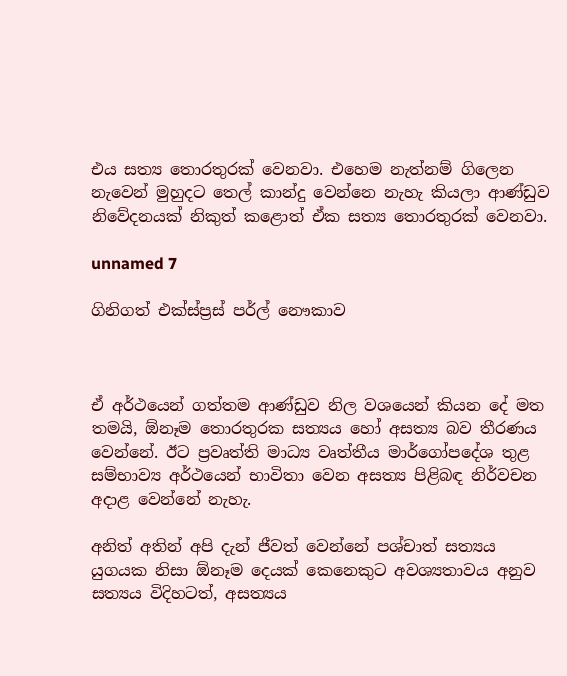එය සත්‍ය තොරතුරක් වෙනවා. එහෙම නැත්නම් ගිලෙන නැවෙන් මුහුදට තෙල් කාන්දු වෙන්නෙ නැහැ කියලා ආණ්ඩුව නිවේදනයක් නිකුත් කළොත් ඒක සත්‍ය තොරතුරක් වෙනවා.

unnamed 7

ගිනිගත් එක්ස්ප්‍රස් පර්ල් නෞකාව



ඒ අර්ථයෙන් ගත්තම ආණ්ඩුව නිල වශයෙන් කියන දේ මත තමයි, ඕනෑම තොරතුරක සත්‍යය හෝ අසත්‍ය බව තීරණය වෙන්නේ. ඊට ප්‍රවෘත්ති මාධ්‍ය වෘත්තීය මාර්ගෝපදේශ තුළ සම්භාව්‍ය අර්ථයෙන් භාවිතා වෙන අසත්‍ය පිළිබඳ නිර්වචන අදාළ වෙන්නේ නැහැ.

අනිත් අතින් අපි දැන් ජීවත් වෙන්නේ පශ්චාත් සත්‍යය යුගයක නිසා ඕනෑම දෙයක් කෙනෙකුට අවශ්‍යතාවය අනුව සත්‍යය විදිහටත්, අසත්‍යය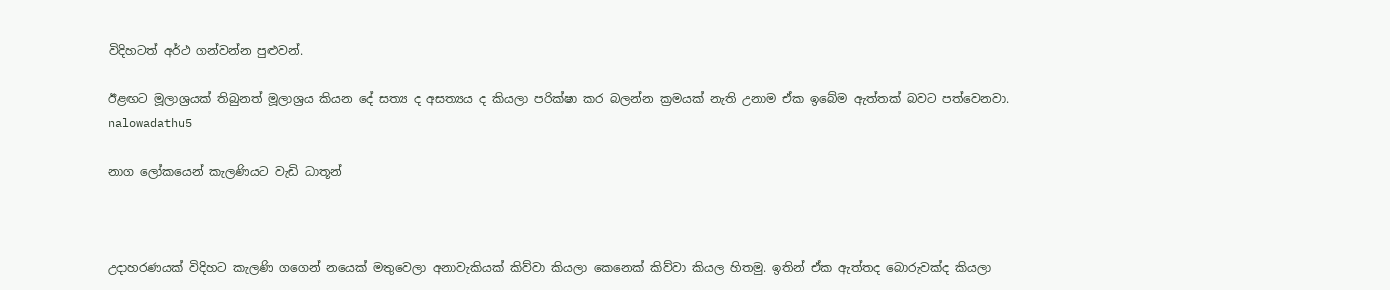විදිහටත් අර්ථ ගන්වන්න පුළුවන්.

ඊළඟට මූලාශ්‍රයක් තිබුනත් මූලාශ්‍රය කියන දේ සත්‍ය ද අසත්‍යය ද කියලා පරික්ෂා කර බලන්න ක්‍රමයක් නැති උනාම ඒක ඉබේම ඇත්තක් බවට පත්වෙනවා.
nalowadathu5

නාග ලෝකයෙන් කැලණියට වැඩි ධාතූන්



උදාහරණයක් විදිහට කැලණි ගගෙන් නයෙක් මතුවෙලා අනාවැකියක් කිව්වා කියලා කෙනෙක් කිව්වා කියල හිතමු. ඉතින් ඒක ඇත්තද බොරුවක්ද කියලා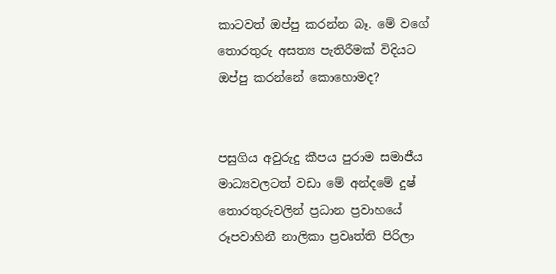කාටවත් ඔප්පු කරන්න බෑ. මේ වගේ තොරතුරු අසත්‍ය පැතිරීමක් විදියට ඔප්පු කරන්නේ කොහොමද?


පසුගිය අවුරුදු කීපය පුරාම සමාජීය මාධ්‍යවලටත් වඩා මේ අන්දමේ දුෂ් තොරතුරුවලින් ප්‍රධාන ප්‍රවාහයේ රූපවාහිනී නාලිකා ප්‍රවෘත්ති පිරිලා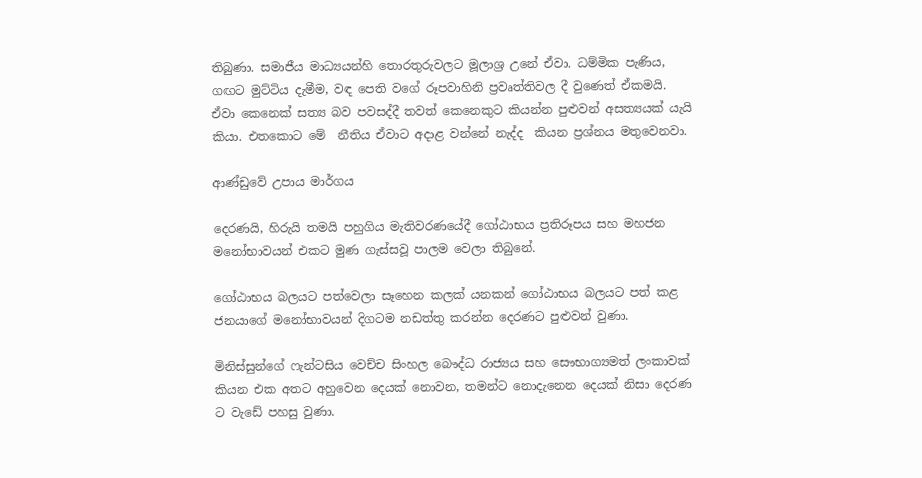තිබුණා. සමාජීය මාධ්‍යයන්හි තොරතුරුවලට මූලාශ්‍ර උනේ ඒවා. ධම්මික පැණිය, ගඟට මුට්ටිය දැමීම, වඳ පෙති වගේ රූපවාහිනි ප්‍රවෘත්තිවල දී වුණෙත් ඒකමයි. ඒවා කෙනෙක් සත්‍ය බව පවසද්දී තවත් කෙනෙකුට කියන්න පුළුවන් අසත්‍යයක් යැයි කියා. එතකොට මේ  නීතිය ඒවාට අදාළ වන්නේ නැද්ද  කියන ප්‍රශ්නය මතුවෙනවා.

ආණ්ඩුවේ උපාය මාර්ගය

දෙරණයි, හිරුයි තමයි පහුගිය මැතිවරණයේදී ගෝඨාභය ප්‍රතිරූපය සහ මහජන මනෝභාවයන් එකට මුණ ගැස්සවූ පාලම වෙලා තිබුනේ.

ගෝඨාභය බලයට පත්වෙලා සෑහෙන කලක් යනකන් ගෝඨාභය බලයට පත් කළ ජනයාගේ මනෝභාවයන් දිගටම නඩත්තු කරන්න දෙරණට පුළුවන් වුණා.

මිනිස්සුන්ගේ ෆැන්ටසිය වෙච්ච සිංහල බෞද්ධ රාජ්‍යය සහ සෞභාග්‍යමත් ලංකාවක් කියන එක අතට අහුවෙන දෙයක් නොවන, තමන්ට නොදැනෙන දෙයක් නිසා දෙරණ ට වැඩේ පහසු වුණා.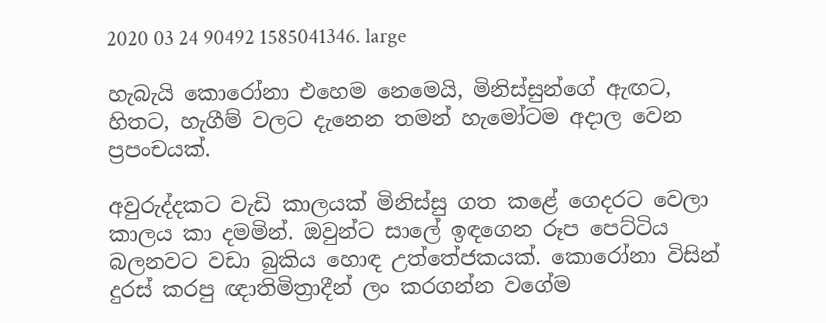2020 03 24 90492 1585041346. large

හැබැයි කොරෝනා එහෙම නෙමෙයි, මිනිස්සුන්ගේ ඇඟට, හිතට, හැගීම් වලට දැනෙන තමන් හැමෝටම අදාල වෙන ප්‍රපංචයක්.

අවුරුද්දකට වැඩි කාලයක් මිනිස්සු ගත කළේ ගෙදරට වෙලා කාලය කා දමමින්. ඔවුන්ට සාලේ ඉඳගෙන රූප පෙට්ටිය බලනවට වඩා බුකිය හොඳ උත්තේජකයක්. කොරෝනා විසින් දුරස් කරපු ඥාතිමිත්‍රාදීන් ලං කරගන්න වගේම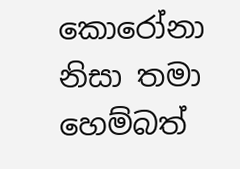කොරෝනා නිසා තමා හෙම්බත්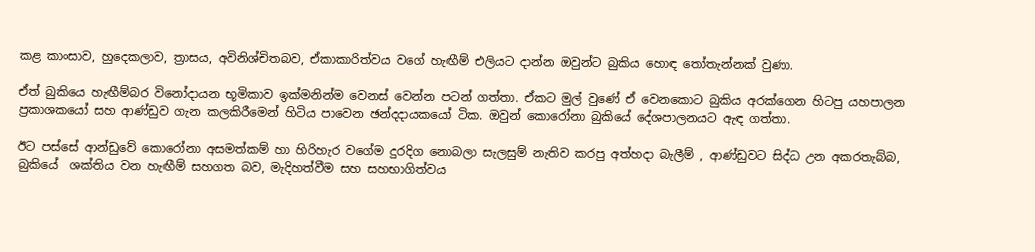කළ කාංසාව, හුදෙකලාව, ත්‍රාසය, අවිනිශ්චිතබව, ඒකාකාරිත්වය වගේ හැඟීම් එලියට දාන්න ඔවුන්ට බුකිය හොඳ තෝතැන්නක් වුණා.

ඒත් බුකියෙ හැඟීම්බර විනෝදායන භූමිකාව ඉක්මනින්ම වෙනස් වෙන්න පටන් ගත්තා. ඒකට මුල් වුණේ ඒ වෙනකොට බුකිය අරක්ගෙන හිටපු යහපාලන ප්‍රකාශකයෝ සහ ආණ්ඩුව ගැන කලකිරීමෙන් හිටිය පාවෙන ඡන්දදායකයෝ ටික. ඔවුන් කොරෝනා බුකියේ දේශපාලනයට ඇඳ ගත්තා.

ඊට පස්සේ ආන්ඩුවේ කොරෝනා අසමත්කම් හා හිරිහැර වගේම දුරදිග නොබලා සැලසුම් නැතිව කරපු අත්හදා බැලීම් , ආණ්ඩුවට සිද්ධ උන අකරතැබ්බ, බුකියේ  ශක්තිය වන හැඟීම් සහගත බව, මැදිහත්වීම සහ සහභාගිත්වය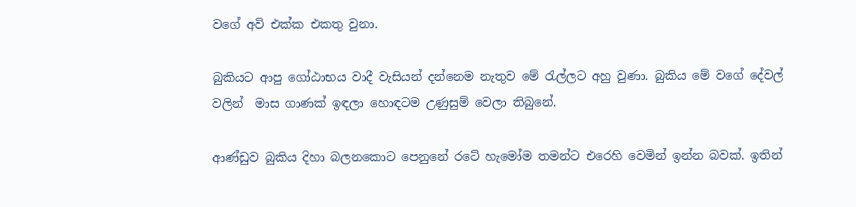වගේ අවි එක්ක එකතු වුනා.

බුකියට ආපු ගෝඨාභය වාදී වැසියන් දන්නෙම නැතුව මේ රැල්ලට අහු වුණා. බුකිය මේ වගේ දේවල් වලින්  මාස ගාණක් ඉඳලා හොඳටම උණුසුම් වෙලා තිබුනේ.

ආණ්ඩුව බුකිය දිහා බලනකොට පෙනුනේ රටේ හැමෝම තමන්ට එරෙහි වෙමින් ඉන්න බවක්. ඉතින්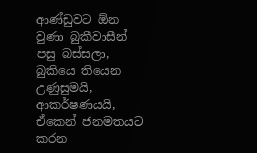ආණ්ඩුවට ඕන වුණා බුකීවාසීන් පසු බස්සලා, බුකියෙ තියෙන උණුසුමයි, ආකර්ෂණයයි, ඒකෙන් ජනමතයට කරන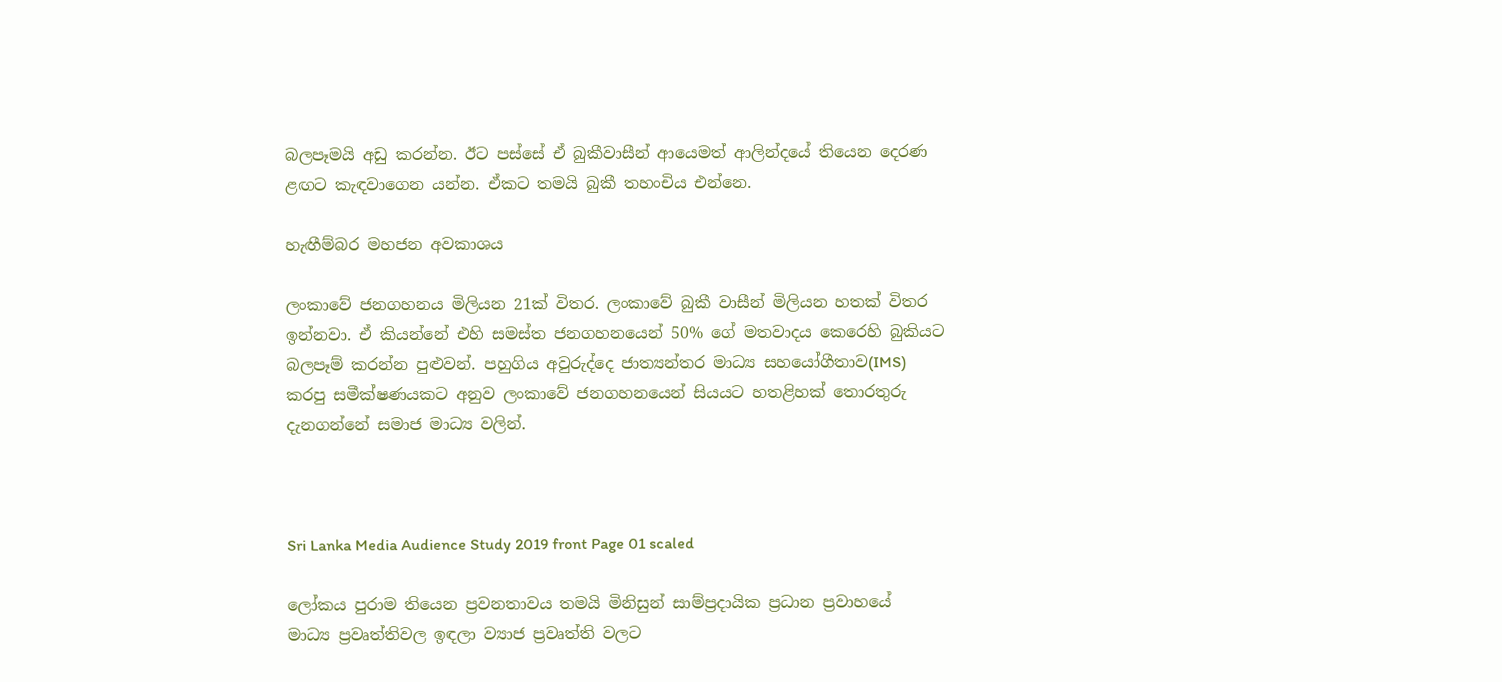බලපෑමයි අඩු කරන්න. ඊට පස්සේ ඒ බුකීවාසීන් ආයෙමත් ආලින්දයේ තියෙන දෙරණ ළඟට කැඳවාගෙන යන්න. ඒකට තමයි බුකී තහංචිය එන්නෙ.

හැඟීම්බර මහජන අවකාශය

ලංකාවේ ජනගහනය මිලියන 21ක් විතර. ලංකාවේ බුකී වාසීන් මිලියන හතක් විතර ඉන්නවා. ඒ කියන්නේ එහි සමස්ත ජනගහනයෙන් 50% ගේ මතවාදය කෙරෙහි බුකියට බලපෑම් කරන්න පුළුවන්. පහුගිය අවුරුද්දෙ ජාත්‍යන්තර මාධ්‍ය සහයෝගීතාව(IMS) කරපු සමීක්ෂණයකට අනුව ලංකාවේ ජනගහනයෙන් සියයට හතළිහක් තොරතුරු දැනගන්නේ සමාජ මාධ්‍ය වලින්.



Sri Lanka Media Audience Study 2019 front Page 01 scaled

ලෝකය පුරාම තියෙන ප්‍රවනතාවය තමයි මිනිසුන් සාම්ප්‍රදායික ප්‍රධාන ප්‍රවාහයේ   මාධ්‍ය ප්‍රවෘත්තිවල ඉඳලා ව්‍යාජ ප්‍රවෘත්ති වලට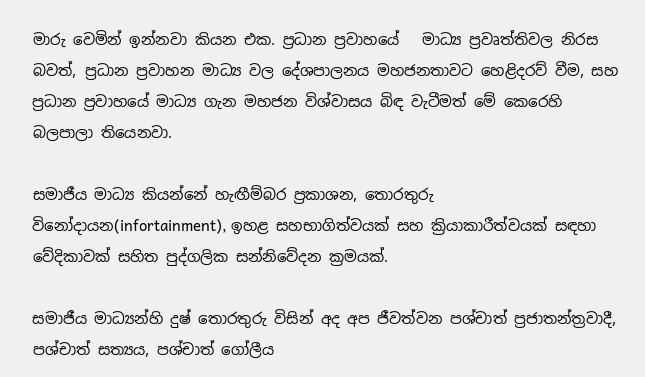මාරු වෙමින් ඉන්නවා කියන එක. ප්‍රධාන ප්‍රවාහයේ   මාධ්‍ය ප්‍රවෘත්තිවල නිරස බවත්, ප්‍රධාන ප්‍රවාහන මාධ්‍ය වල දේශපාලනය මහජනතාවට හෙළිදරව් වීම, සහ ප්‍රධාන ප්‍රවාහයේ මාධ්‍ය ගැන මහජන විශ්වාසය බිඳ වැටීමත් මේ කෙරෙහි බලපාලා තියෙනවා.

සමාජීය මාධ්‍ය කියන්නේ හැඟීම්බර ප්‍රකාශන, තොරතුරු විනෝදායන(infortainment), ඉහළ සහභාගිත්වයක් සහ ක්‍රියාකාරීත්වයක් සඳහා වේදිකාවක් සහිත පුද්ගලික සන්නිවේදන ක්‍රමයක්.

සමාජීය මාධ්‍යන්හි දුෂ් තොරතුරු විසින් අද අප ජීවත්වන පශ්චාත් ප්‍රජාතන්ත්‍රවාදී, පශ්චාත් සත්‍යය, පශ්චාත් ගෝලීය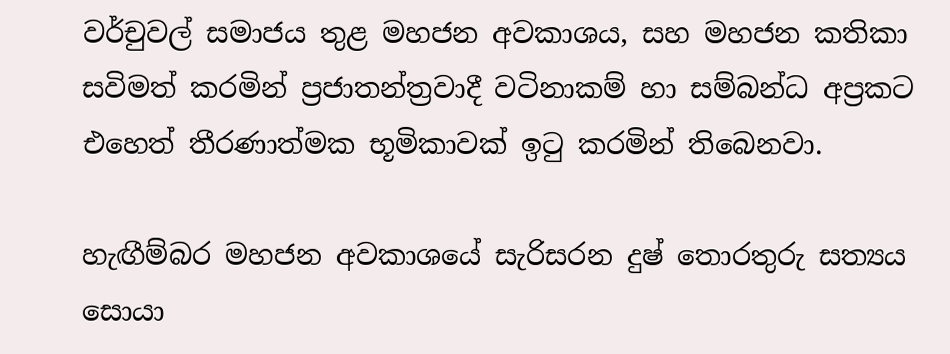වර්චුවල් සමාජය තුළ මහජන අවකාශය, සහ මහජන කතිකා සවිමත් කරමින් ප්‍රජාතන්ත්‍රවාදී වටිනාකම් හා සම්බන්ධ අප්‍රකට එහෙත් තීරණාත්මක භූමිකාවක් ඉටු කරමින් තිබෙනවා.

හැඟීම්බර මහජන අවකාශයේ සැරිසරන දුෂ් තොරතුරු සත්‍යය සොයා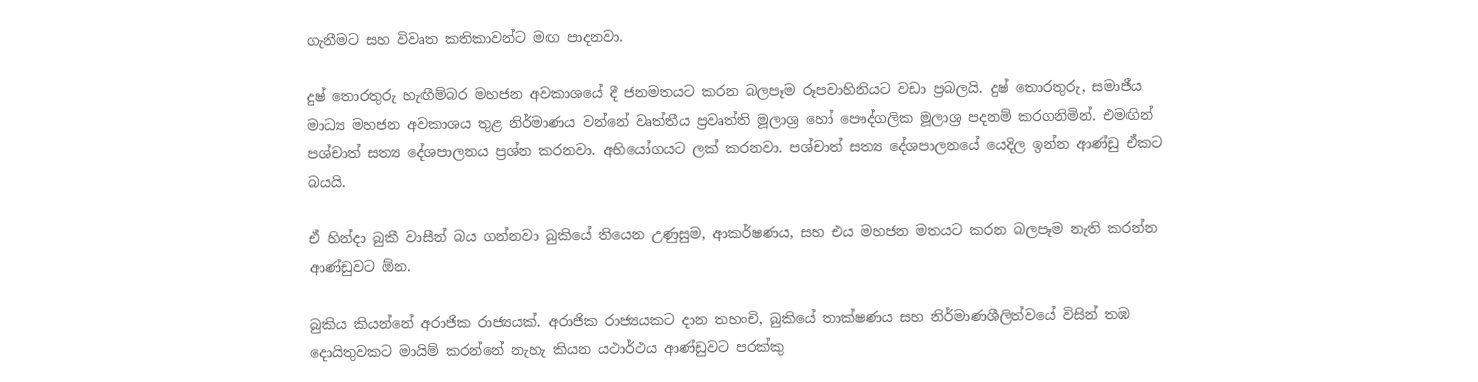ගැනීමට සහ විවෘත කතිකාවන්ට මඟ පාදනවා.

දුෂ් තොරතුරු හැඟීම්බර මහජන අවකාශයේ දී ජනමතයට කරන බලපෑම රූපවාහිනියට වඩා ප්‍රබලයි. දුෂ් තොරතුරු, සමාජීය මාධ්‍ය මහජන අවකාශය තුළ නිර්මාණය වන්නේ වෘත්තීය ප්‍රවෘත්ති මූලාශ්‍ර හෝ පෞද්ගලික මූලාශ්‍ර පදනම් කරගනිමින්. එමඟින් පශ්චාත් සත්‍ය දේශපාලනය ප්‍රශ්න කරනවා. අභියෝගයට ලක් කරනවා. පශ්චාත් සත්‍ය දේශපාලනයේ යෙදිල ඉන්න ආණ්ඩු ඒකට බයයි.

ඒ හින්දා බුකී වාසීන් බය ගන්නවා බුකියේ තියෙන උණුසුම, ආකර්ෂණය, සහ එය මහජන මතයට කරන බලපෑම නැති කරන්න ආණ්ඩුවට ඕන.

බුකිය කියන්නේ අරාජික රාජ්‍යයක්. අරාජික රාජ්‍යයකට දාන තහංචි, බුකියේ තාක්ෂණය සහ නිර්මාණශීලිත්වයේ විසින් තඹ දොයිතුවකට මායිම් කරන්නේ නැහැ කියන යථාර්ථය ආණ්ඩුවට පරක්කු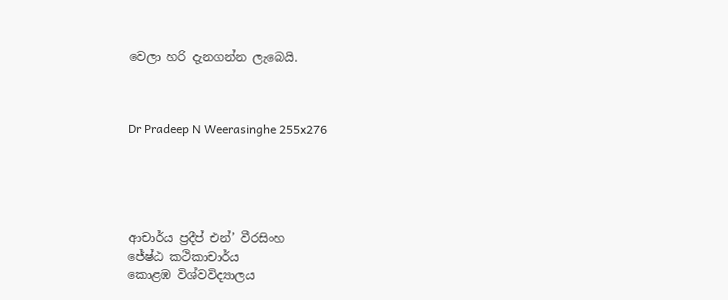වෙලා හරි දැනගන්න ලැබෙයි.



Dr Pradeep N Weerasinghe 255x276





ආචාර්ය ප්‍රදීප් එන්’ වීරසිංහ
ජේෂ්ඨ කථිකාචාර්ය
කොළඹ විශ්වවිද්‍යාලය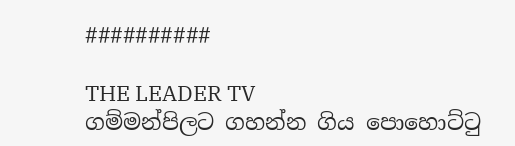##########

THE LEADER TV
ගම්මන්පිලට ගහන්න ගිය පොහොට්ටු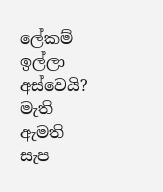ලේකම් ඉල්ලා අස්වෙයි?
මැති ඇමති සැප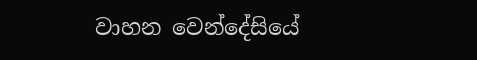වාහන වෙන්දේසියේ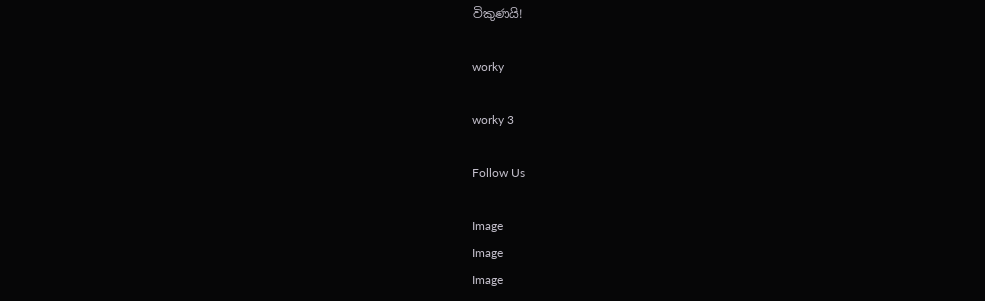විකුණයි!

worky

worky 3

Follow Us

Image
Image
Image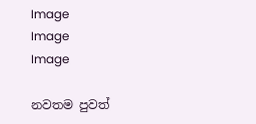Image
Image
Image

නවතම පුවත්